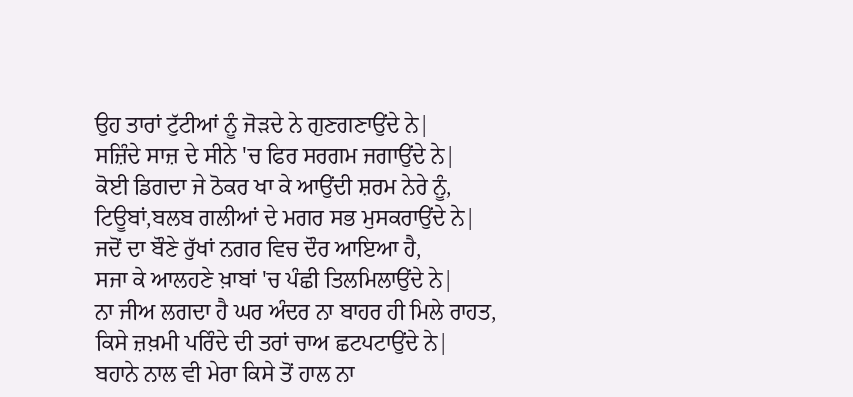ਉਹ ਤਾਰਾਂ ਟੁੱਟੀਆਂ ਨੂੰ ਜੋੜਦੇ ਨੇ ਗੁਣਗਣਾਉਂਦੇ ਨੇ|
ਸਜ਼ਿੰਦੇ ਸਾਜ਼ ਦੇ ਸੀਨੇ 'ਚ ਫਿਰ ਸਰਗਮ ਜਗਾਉਂਦੇ ਨੇ|
ਕੋਈ ਡਿਗਦਾ ਜੇ ਠੋਕਰ ਖਾ ਕੇ ਆਉਂਦੀ ਸ਼ਰਮ ਨੇਰੇ ਨੂੰ,
ਟਿਊਬਾਂ,ਬਲਬ ਗਲੀਆਂ ਦੇ ਮਗਰ ਸਭ ਮੁਸਕਰਾਉਂਦੇ ਨੇ|
ਜਦੋਂ ਦਾ ਬੌਣੇ ਰੁੱਖਾਂ ਨਗਰ ਵਿਚ ਦੌਰ ਆਇਆ ਹੈ,
ਸਜਾ ਕੇ ਆਲਹਣੇ ਖ਼ਾਬਾਂ 'ਚ ਪੰਛੀ ਤਿਲਮਿਲਾਉਂਦੇ ਨੇ|
ਨਾ ਜੀਅ ਲਗਦਾ ਹੈ ਘਰ ਅੰਦਰ ਨਾ ਬਾਹਰ ਹੀ ਮਿਲੇ ਰਾਹਤ,
ਕਿਸੇ ਜ਼ਖ਼ਮੀ ਪਰਿੰਦੇ ਦੀ ਤਰਾਂ ਚਾਅ ਛਟਪਟਾਉਂਦੇ ਨੇ|
ਬਹਾਨੇ ਨਾਲ ਵੀ ਮੇਰਾ ਕਿਸੇ ਤੋਂ ਹਾਲ ਨਾ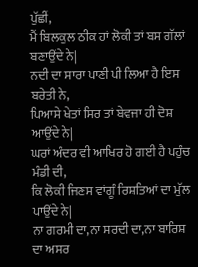ਪੁੱਛੀਂ,
ਮੈਂ ਬਿਲਕੁਲ ਠੀਕ ਹਾਂ ਲੋਕੀ ਤਾਂ ਬਸ ਗੱਲਾਂ ਬਣਾਉਂਦੇ ਨੇ|
ਨਦੀ ਦਾ ਸਾਰਾ ਪਾਣੀ ਪੀ ਲਿਆ ਹੈ ਇਸ ਬਰੇਤੀ ਨੇ,
ਪਿਆਸੇ ਖੇਤਾਂ ਸਿਰ ਤਾਂ ਬੇਵਜਾ ਹੀ ਦੋਸ਼ ਆਉਂਦੇ ਨੇ|
ਘਰਾਂ ਅੰਦਰ ਵੀ ਆਖਿਰ ਹੋ ਗਈ ਹੈ ਪਹੁੰਚ ਮੰਡੀ ਦੀ,
ਕਿ ਲੋਕੀ ਜਿਣਸ ਵਾਂਗੂੰ ਰਿਸ਼ਤਿਆਂ ਦਾ ਮੁੱਲ ਪਾਉਂਦੇ ਨੇ|
ਨਾ ਗਰਮੀ ਦਾ,ਨਾ ਸਰਦੀ ਦਾ,ਨਾ ਬਾਰਿਸ਼ ਦਾ ਅਸਰ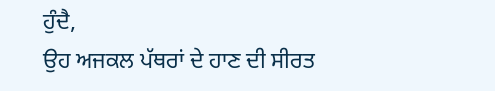ਹੁੰਦੈ,
ਉਹ ਅਜਕਲ ਪੱਥਰਾਂ ਦੇ ਹਾਣ ਦੀ ਸੀਰਤ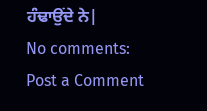ਹੰਢਾਉਂਦੇ ਨੇ|
No comments:
Post a Comment